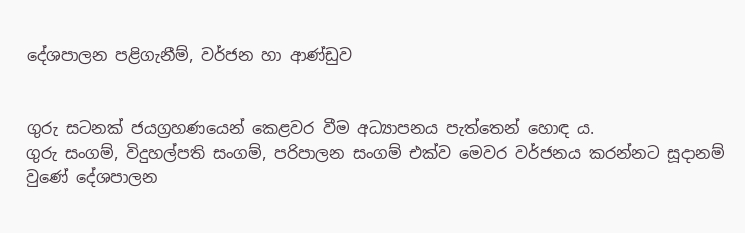දේශපාලන පළිගැනීම්, වර්ජන හා ආණ්ඩුව


ගුරු සටනක් ජයග්‍රහණයෙන් කෙළවර වීම අධ්‍යාපනය පැත්තෙන් හොඳ ය.
ගුරු සංගම්, විදුහල්පති සංගම්, පරිපාලන සංගම් එක්ව මෙවර වර්ජනය කරන්නට සූදානම් වුණේ දේශපාලන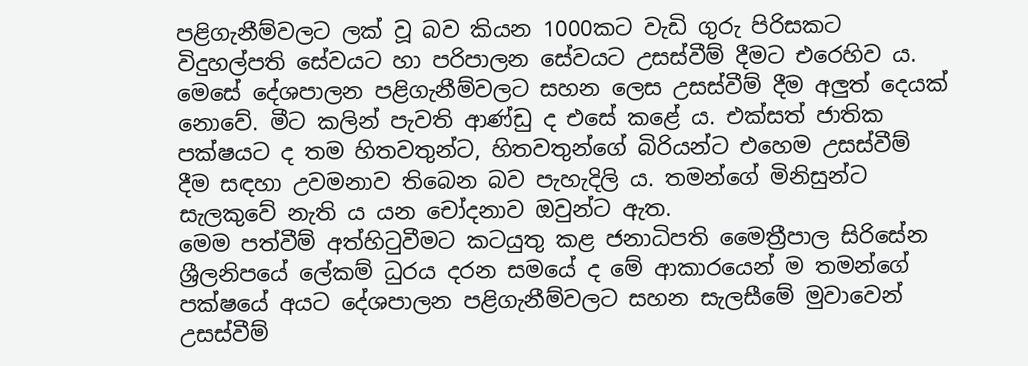පළිගැනීම්වලට ලක් වූ බව කියන 1000කට වැඩි ගුරු පිරිසකට විදුහල්පති සේවයට හා පරිපාලන සේවයට උසස්වීම් දීමට එරෙහිව ය.
මෙසේ දේශපාලන පළිගැනීම්වලට සහන ලෙස උසස්වීම් දීම අලුත් දෙයක් නොවේ. මීට කලින් පැවති ආණ්ඩු ද එසේ කළේ ය. එක්සත් ජාතික පක්ෂයට ද තම හිතවතුන්ට, හිතවතුන්ගේ බිරියන්ට එහෙම උසස්වීම් දීම සඳහා උවමනාව තිබෙන බව පැහැදිලි ය. තමන්ගේ මිනිසුන්ට සැලකුවේ නැති ය යන චෝදනාව ඔවුන්ට ඇත.
මෙම පත්වීම් අත්හිටුවීමට කටයුතු කළ ජනාධිපති මෛත්‍රීපාල සිරිසේන ශ්‍රීලනිපයේ ලේකම් ධුරය දරන සමයේ ද මේ ආකාරයෙන් ම තමන්ගේ පක්ෂයේ අයට දේශපාලන පළිගැනීම්වලට සහන සැලසීමේ මුවාවෙන් උසස්වීම්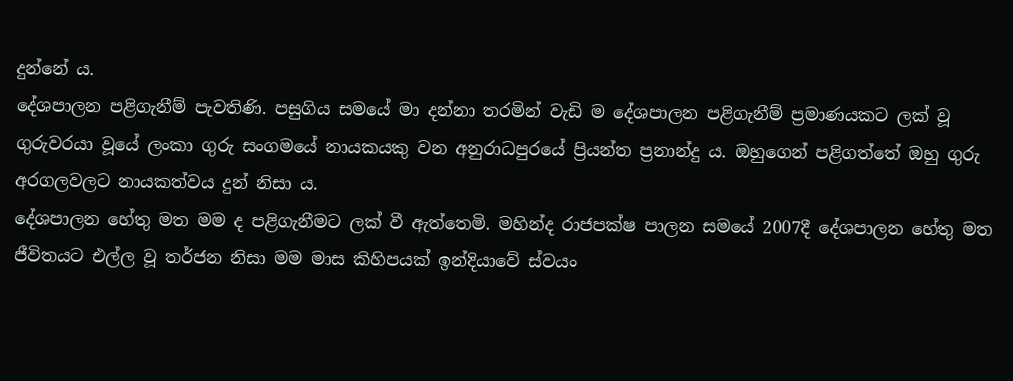දුන්නේ ය.
දේශපාලන පළිගැනීම් පැවතිණි. පසුගිය සමයේ මා දන්නා තරමින් වැඩි ම දේශපාලන පළිගැනීම් ප්‍රමාණයකට ලක් වූ ගුරුවරයා වූයේ ලංකා ගුරු සංගමයේ නායකයකු වන අනුරාධපුරයේ ප්‍රියන්ත ප්‍රනාන්දු ය. ඔහුගෙන් පළිගත්තේ ඔහු ගුරු අරගලවලට නායකත්වය දුන් නිසා ය.
දේශපාලන හේතු මත මම ද පළිගැනීමට ලක් වී ඇත්තෙමි. මහින්ද රාජපක්ෂ පාලන සමයේ 2007දී දේශපාලන හේතු මත ජීවිතයට එල්ල වූ තර්ජන නිසා මම මාස කිහිපයක් ඉන්දියාවේ ස්වයං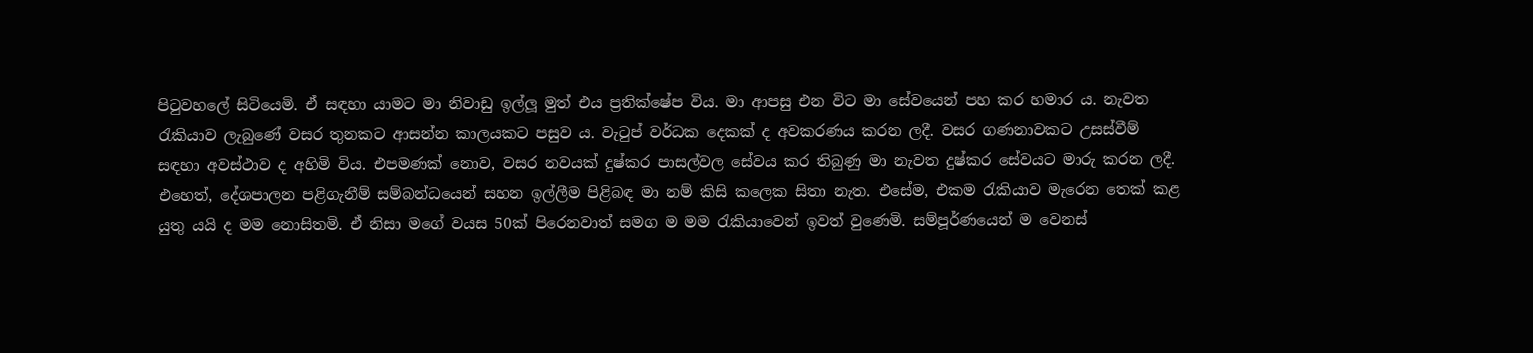පිටුවහලේ සිටියෙමි. ඒ සඳහා යාමට මා නිවාඩු ඉල්ලූ මුත් එය ප්‍රතික්ෂේප විය. මා ආපසු එන විට මා සේවයෙන් පහ කර හමාර ය. නැවත රැකියාව ලැබුණේ වසර තුනකට ආසන්න කාලයකට පසුව ය. වැටුප් වර්ධක දෙකක් ද අවකරණය කරන ලදී. වසර ගණනාවකට උසස්වීම් සඳහා අවස්ථාව ද අහිමි විය. එපමණක් නොව, වසර නවයක් දුෂ්කර පාසල්වල සේවය කර තිබුණු මා නැවත දුෂ්කර සේවයට මාරු කරන ලදී.
එහෙත්, දේශපාලන පළිගැනීම් සම්බන්ධයෙන් සහන ඉල්ලීම පිළිබඳ මා නම් කිසි කලෙක සිතා නැත. එසේම, එකම රැකියාව මැරෙන තෙක් කළ යුතු යයි ද මම නොසිතමි. ඒ නිසා මගේ වයස 50ක් පිරෙනවාත් සමග ම මම රැකියාවෙන් ඉවත් වුණෙමි. සම්පූර්ණයෙන් ම වෙනස්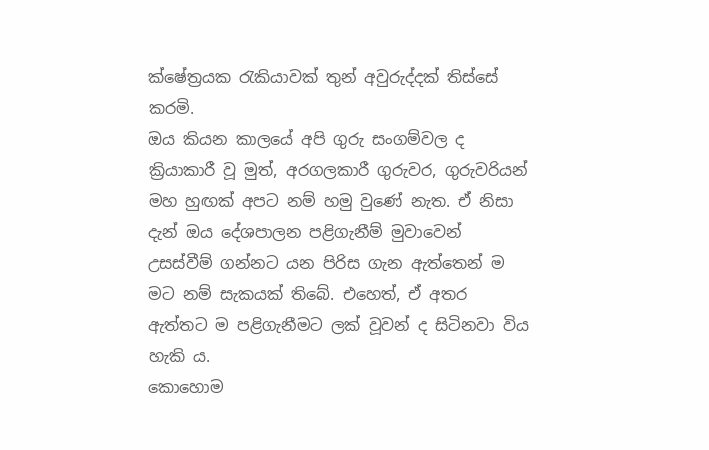ක්ෂේත්‍රයක රැකියාවක් තුන් අවුරුද්දක් තිස්සේ කරමි.
ඔය කියන කාලයේ අපි ගුරු සංගම්වල ද ක්‍රියාකාරී වූ මුත්, අරගලකාරී ගුරුවර, ගුරුවරියන් මහ හුඟක් අපට නම් හමු වුණේ නැත. ඒ නිසා දැන් ඔය දේශපාලන පළිගැනීම් මුවාවෙන් උසස්වීම් ගන්නට යන පිරිස ගැන ඇත්තෙන් ම මට නම් සැකයක් තිබේ. එහෙත්, ඒ අතර ඇත්තට ම පළිගැනීමට ලක් වූවන් ද සිටිනවා විය හැකි ය.
කොහොම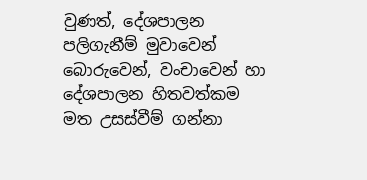වුණත්, දේශපාලන පලිගැනීම් මුවාවෙන් බොරුවෙන්, වංචාවෙන් හා දේශපාලන හිතවත්කම මත උසස්වීම් ගන්නා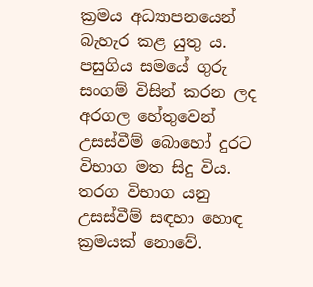ක්‍රමය අධ්‍යාපනයෙන් බැහැර කළ යුතු ය.
පසුගිය සමයේ ගුරු සංගම් විසින් කරන ලද අරගල හේතුවෙන් උසස්වීම් බොහෝ දුරට විභාග මත සිදු විය. තරග විභාග යනු උසස්වීම් සඳහා හොඳ ක්‍රමයක් නොවේ.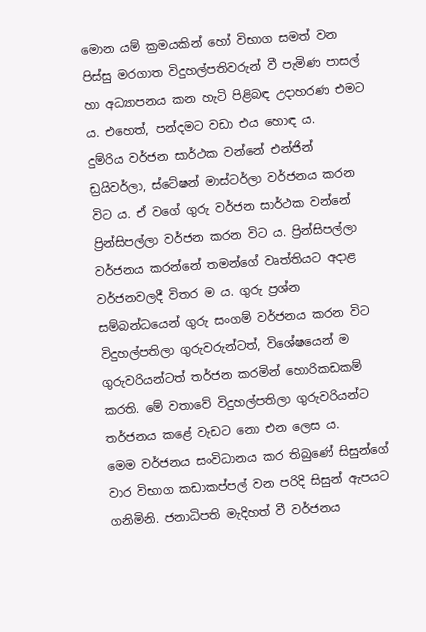මොන යම් ක්‍රමයකින් හෝ විභාග සමත් වන පිස්සු මරගාත විදුහල්පතිවරුන් වී පැමිණ පාසල් හා අධ්‍යාපනය කන හැටි පිළිබඳ උදාහරණ එමට ය. එහෙත්, පන්දමට වඩා එය හොඳ ය.
දුම්රිය වර්ජන සාර්ථක වන්නේ එන්ජින් ඩ්‍රයිවර්ලා, ස්ටේෂන් මාස්ටර්ලා වර්ජනය කරන විට ය. ඒ වගේ ගුරු වර්ජන සාර්ථක වන්නේ ප්‍රින්සිපල්ලා වර්ජන කරන විට ය. ප්‍රින්සිපල්ලා වර්ජනය කරන්නේ තමන්ගේ වෘත්තියට අදාළ වර්ජනවලදී විතර ම ය. ගුරු ප්‍රශ්න සම්බන්ධයෙන් ගුරු සංගම් වර්ජනය කරන විට විදුහල්පතිලා ගුරුවරුන්ටත්, විශේෂයෙන් ම ගුරුවරියන්ටත් තර්ජන කරමින් හොරිකඩකම් කරති. මේ වතාවේ විදුහල්පතිලා ගුරුවරියන්ට තර්ජනය කළේ වැඩට නො එන ලෙස ය.
මෙම වර්ජනය සංවිධානය කර තිබුණේ සිසුන්ගේ වාර විභාග කඩාකප්පල් වන පරිදි සිසුන් ඇපයට ගනිමිනි. ජනාධිපති මැදිහත් වී වර්ජනය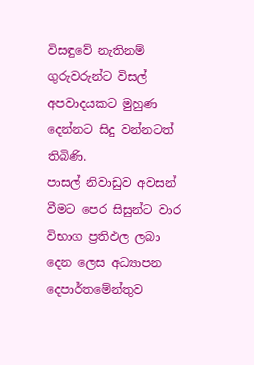විසඳුවේ නැතිනම් ගුරුවරුන්ට විසල් අපවාදයකට මුහුණ දෙන්නට සිදු වන්නටත් තිබිණි.
පාසල් නිවාඩුව අවසන් වීමට පෙර සිසුන්ට වාර විභාග ප්‍රතිඵල ලබා දෙන ලෙස අධ්‍යාපන දෙපාර්තමේන්තුව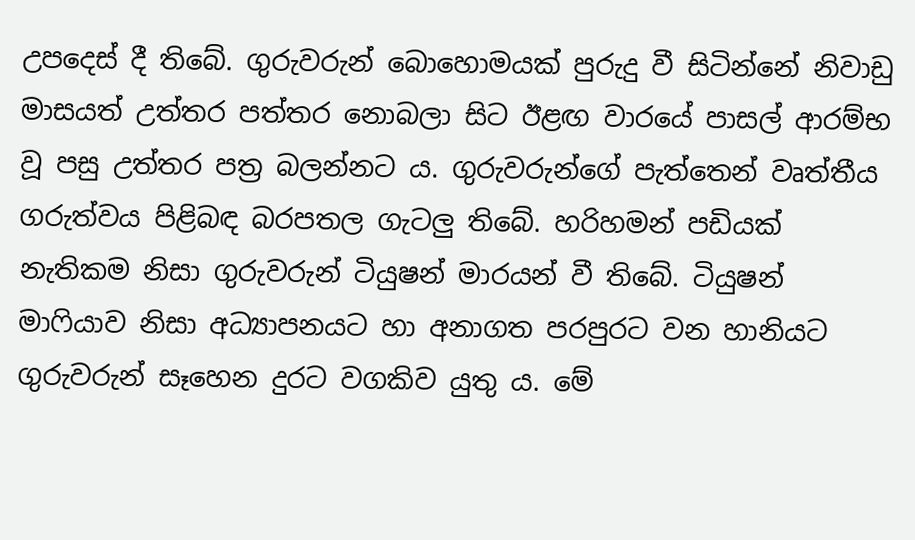උපදෙස් දී තිබේ. ගුරුවරුන් බොහොමයක් පුරුදු වී සිටින්නේ නිවාඩු මාසයත් උත්තර පත්තර නොබලා සිට ඊළඟ වාරයේ පාසල් ආරම්භ වූ පසු උත්තර පත්‍ර බලන්නට ය. ගුරුවරුන්ගේ පැත්තෙන් වෘත්තීය ගරුත්වය පිළිබඳ බරපතල ගැටලු තිබේ. හරිහමන් පඩියක් නැතිකම නිසා ගුරුවරුන් ටියුෂන් මාරයන් වී තිබේ. ටියුෂන් මාෆියාව නිසා අධ්‍යාපනයට හා අනාගත පරපුරට වන හානියට ගුරුවරුන් සෑහෙන දුරට වගකිව යුතු ය. මේ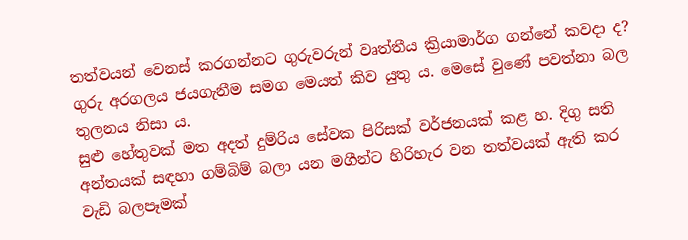තත්වයන් වෙනස් කරගන්නට ගුරුවරුන් වෘත්තීය ක්‍රියාමාර්ග ගන්නේ කවදා ද?
ගුරු අරගලය ජයගැනීම සමග මෙයත් කිව යුතු ය. මෙසේ වුණේ පවත්නා බල තුලනය නිසා ය.
සුළු හේතුවක් මත අදත් දුම්රිය සේවක පිරිසක් වර්ජනයක් කළ හ. දිගු සති අන්තයක් සඳහා ගම්බිම් බලා යන මගීන්ට හිරිහැර වන තත්වයක් ඇති කර වැඩි බලපෑමක්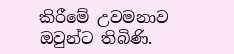කිරීමේ උවමනාව ඔවුන්ට තිබිණි.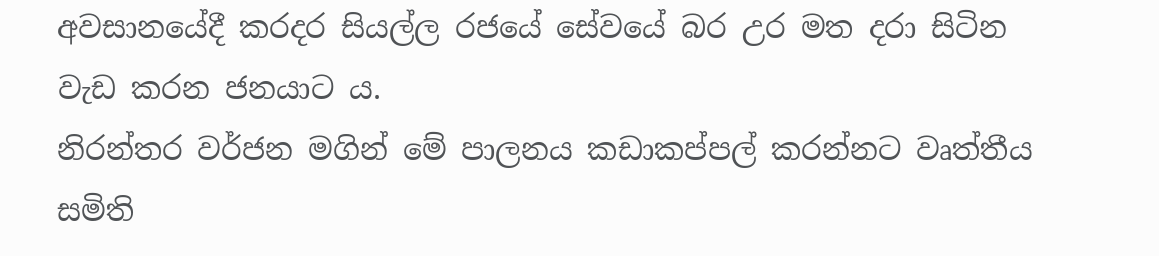අවසානයේදී කරදර සියල්ල රජයේ සේවයේ බර උර මත දරා සිටින වැඩ කරන ජනයාට ය.
නිරන්තර වර්ජන මගින් මේ පාලනය කඩාකප්පල් කරන්නට වෘත්තීය සමිති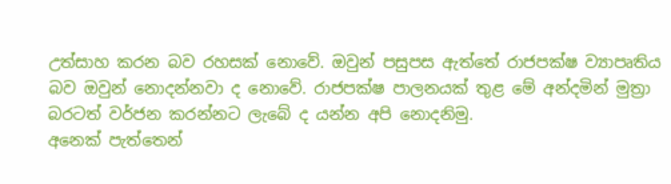උත්සාහ කරන බව රහසක් නොවේ. ඔවුන් පසුපස ඇත්තේ රාජපක්ෂ ව්‍යාපෘතිය බව ඔවුන් නොදන්නවා ද නොවේ. රාජපක්ෂ පාලනයක් තුළ මේ අන්දමින් මුත්‍රා බරටත් වර්ජන කරන්නට ලැබේ ද යන්න අපි නොදනිමු.
අනෙක් පැත්තෙන්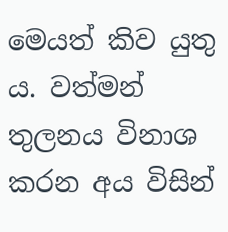මෙයත් කිව යුතු ය. වත්මන් තුලනය විනාශ කරන අය විසින්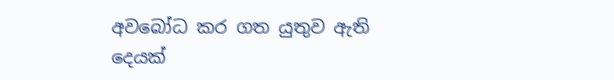අවබෝධ කර ගත යුතුව ඇති දෙයක්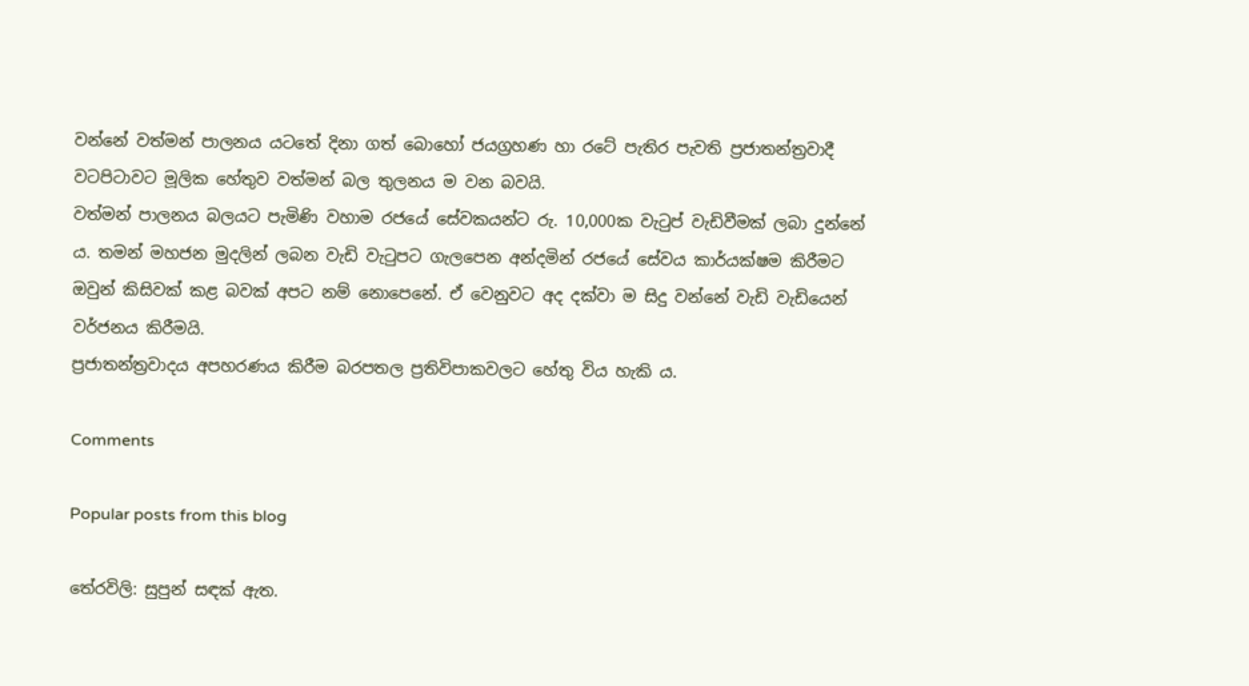වන්නේ වත්මන් පාලනය යටතේ දිනා ගත් බොහෝ ජයග්‍රහණ හා රටේ පැතිර පැවති ප්‍රජාතන්ත්‍රවාදී වටපිටාවට මූලික හේතුව වත්මන් බල තුලනය ම වන බවයි.
වත්මන් පාලනය බලයට පැමිණි වහාම රජයේ සේවකයන්ට රු. 10,000ක වැටුප් වැඩිවීමක් ලබා දුන්නේ ය. තමන් මහජන මුදලින් ලබන වැඩි වැටුපට ගැලපෙන අන්දමින් රජයේ සේවය කාර්යක්ෂම කිරීමට ඔවුන් කිසිවක් කළ බවක් අපට නම් නොපෙනේ. ඒ වෙනුවට අද දක්වා ම සිදු වන්නේ වැඩි වැඩියෙන් වර්ජනය කිරීමයි.
ප්‍රජාතන්ත්‍රවාදය අපහරණය කිරීම බරපතල ප්‍රතිවිපාකවලට හේතු විය හැකි ය.

Comments

Popular posts from this blog

තේරවිලි: සුපුන් සඳක් ඇත.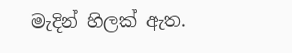මැදින් හිලක් ඇත.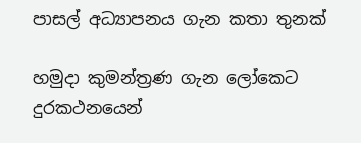පාසල් අධ්‍යාපනය ගැන කතා තුනක්

හමුදා කුමන්ත්‍රණ ගැන ලෝකෙට දුරකථනයෙන්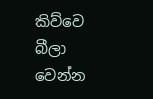කිව්වෙ බීලා වෙන්න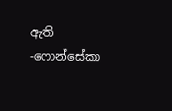ඇති -ෆොන්සේකා